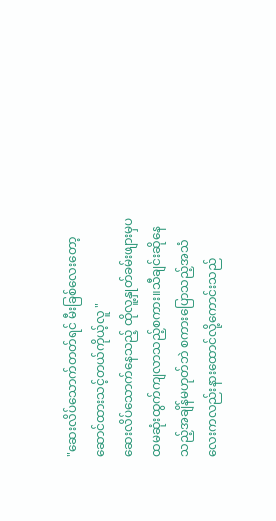"ဆေးလိပ်သောက်တတ်ရင် မီးခြစ်လေးတော့ဆောင်ထားသင့်တယ်ကိုယ့်လူ "
ဆေးလိပ်သောက်နေသည့် ထိုလူ့နှုတ်ခမ်းဖျားမှပထမဆုံးထွက်ကျလာသည့်စကား။သီချင်းဆိုနေသည့်အချိန်မဟုတ်ဘဲ စကားပြောသည့်အသံလေးကလည်းနားထောင်လို့ကောင်းသည်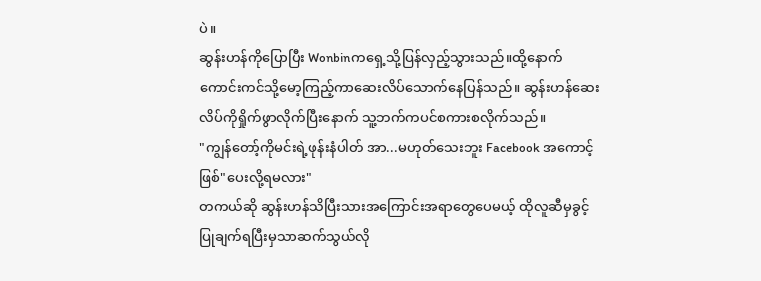ပဲ။
ဆွန်းဟန်ကိုပြောပြီး Wonbinကရှေ့သို့ပြန်လှည့်သွားသည်။ထို့နောက်ကောင်းကင်သို့မော့ကြည့်ကာဆေးလိပ်သောက်နေပြန်သည်။ ဆွန်းဟန်ဆေးလိပ်ကိုရှိုက်ဖွာလိုက်ပြီးနောက် သူ့ဘက်ကပင်စကားစလိုက်သည်။
"ကျွန်တော့်ကိုမင်းရဲ့ဖုန်းနံပါတ် အာ...မဟုတ်သေးဘူး Facebook အကောင့်ဖြစ်"ပေးလို့ရမလား"
တကယ်ဆို ဆွန်းဟန်သိပြီးသားအကြောင်းအရာတွေပေမယ့် ထိုလူဆီမှခွင့်ပြုချက်ရပြီးမှသာဆက်သွယ်လို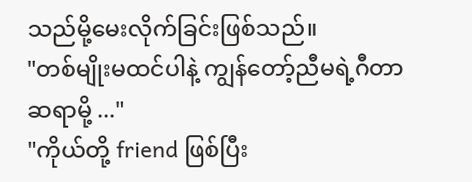သည်မို့မေးလိုက်ခြင်းဖြစ်သည်။
"တစ်မျိုးမထင်ပါနဲ့ ကျွန်တော့်ညီမရဲ့ဂီတာဆရာမို့ ..."
"ကိုယ်တို့ friend ဖြစ်ပြီး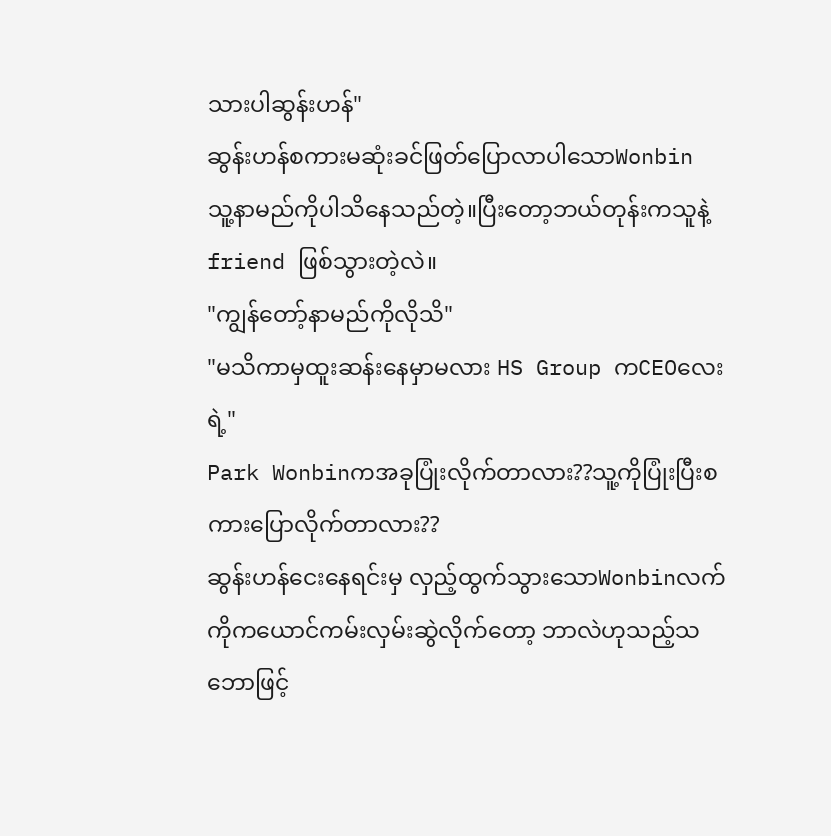သားပါဆွန်းဟန်"
ဆွန်းဟန်စကားမဆုံးခင်ဖြတ်ပြောလာပါသောWonbin သူ့နာမည်ကိုပါသိနေသည်တဲ့။ပြီးတော့ဘယ်တုန်းကသူနဲ့ friend ဖြစ်သွားတဲ့လဲ။
"ကျွန်တော့်နာမည်ကိုလိုသိ"
"မသိကာမှထူးဆန်းနေမှာမလား HS Group ကCEOလေးရဲ့"
Park Wonbinကအခုပြုံးလိုက်တာလား??သူ့ကိုပြုံးပြီးစကားပြောလိုက်တာလား??
ဆွန်းဟန်ငေးနေရင်းမှ လှည့်ထွက်သွားသောWonbinလက်ကိုကယောင်ကမ်းလှမ်းဆွဲလိုက်တော့ ဘာလဲဟုသည့်သဘောဖြင့်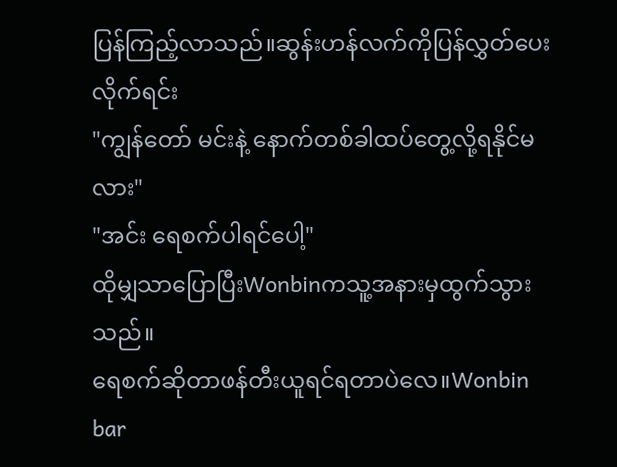ပြန်ကြည့်လာသည်။ဆွန်းဟန်လက်ကိုပြန်လွှတ်ပေးလိုက်ရင်း
"ကျွန်တော် မင်းနဲ့ နောက်တစ်ခါထပ်တွေ့လို့ရနိုင်မလား"
"အင်း ရေစက်ပါရင်ပေါ့"
ထိုမျှသာပြောပြီးWonbinကသူ့အနားမှထွက်သွားသည်။
ရေစက်ဆိုတာဖန်တီးယူရင်ရတာပဲလေ။Wonbin bar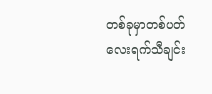တစ်ခုမှာတစ်ပတ်လေးရက်သီချင်း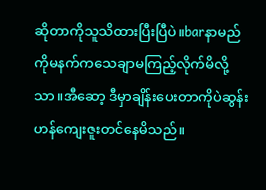ဆိုတာကိုသူသိထားပြီးပြီပဲ။barနာမည်ကိုမနက်ကသေချာမကြည့်လိုက်မိလို့သာ။အီဆော့ ဒီမှာချိန်းပေးတာကိုပဲဆွန်းဟန်ကျေးဇူးတင်နေမိသည်။